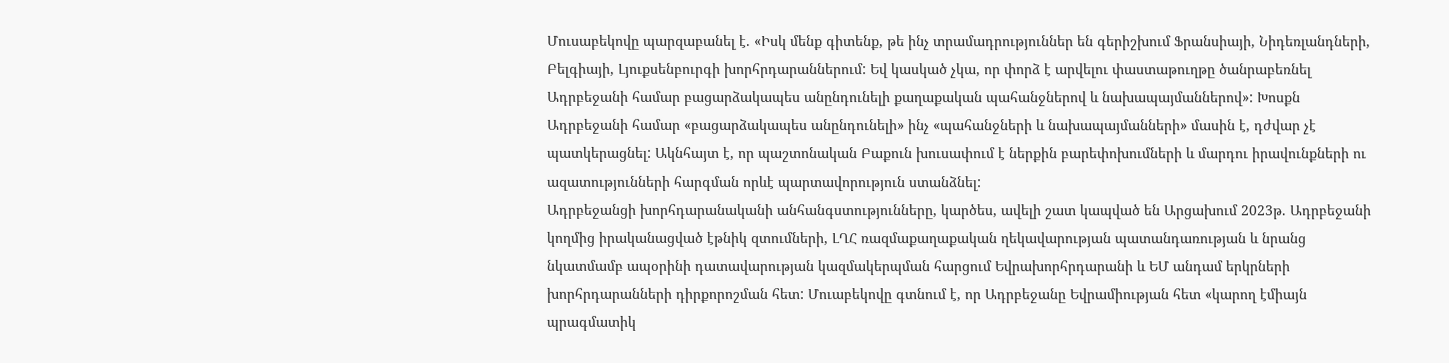Մուսաբեկովը պարզաբանել է. «Իսկ մենք գիտենք, թե ինչ տրամադրություններ են գերիշխում Ֆրանսիայի, Նիդեռլանդների, Բելգիայի, Լյուքսենբուրգի խորհրդարաններում: Եվ կասկած չկա, որ փորձ է արվելու փաստաթուղթը ծանրաբեռնել Ադրբեջանի համար բացարձակապես անընդունելի քաղաքական պահանջներով և նախապայմաններով»: Խոսքն Ադրբեջանի համար «բացարձակապես անընդունելի» ինչ «պահանջների և նախապայմանների» մասին է, դժվար չէ պատկերացնել: Ակնհայտ է, որ պաշտոնական Բաքուն խուսափում է ներքին բարեփոխումների և մարդու իրավունքների ու ազատությունների հարգման որևէ պարտավորություն ստանձնել:
Ադրբեջանցի խորհդարանականի անհանգստությունները, կարծես, ավելի շատ կապված են Արցախում 2023թ. Ադրբեջանի կողմից իրականացված էթնիկ զտումների, ԼՂՀ ռազմաքաղաքական ղեկավարության պատանդառության և նրանց նկատմամբ ապօրինի դատավարության կազմակերպման հարցում Եվրախորհրդարանի և ԵՄ անդամ երկրների խորհրդարանների դիրքորոշման հետ: Մուաբեկովը գտնում է, որ Ադրբեջանը Եվրամիության հետ «կարող էմիայն պրագմատիկ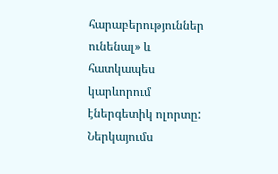հարաբերություններ ունենալ» և հատկապես կարևորում էներգետիկ ոլորտը:
Ներկայումս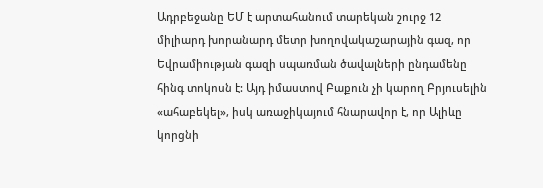Ադրբեջանը ԵՄ է արտահանում տարեկան շուրջ 12 միլիարդ խորանարդ մետր խողովակաշարային գազ, որ Եվրամիության գազի սպառման ծավալների ընդամենը հինգ տոկոսն է: Այդ իմաստով Բաքուն չի կարող Բրյուսելին «ահաբեկել», իսկ առաջիկայում հնարավոր է, որ Ալիևը կորցնի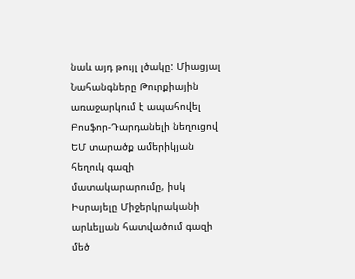նաև այդ թույլ լծակը: Միացյալ Նահանգները Թուրքիային առաջարկում է ապահովել Բոսֆոր-Դարդանելի նեղուցով ԵՄ տարածք ամերիկյան հեղուկ գազի մատակարարումը, իսկ Իսրայելը Միջերկրականի արևելյան հատվածում գազի մեծ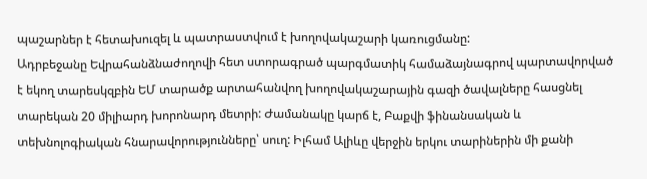պաշարներ է հետախուզել և պատրաստվում է խողովակաշարի կառուցմանը:
Ադրբեջանը Եվրահանձնաժողովի հետ ստորագրած պարգմատիկ համաձայնագրով պարտավորված է եկող տարեսկզբին ԵՄ տարածք արտահանվող խողովակաշարային գազի ծավալները հասցնել տարեկան 20 միլիարդ խորոնարդ մետրի: Ժամանակը կարճ է, Բաքվի ֆինանսական և տեխնոլոգիական հնարավորությունները՝ սուղ: Իլհամ Ալիևը վերջին երկու տարիներին մի քանի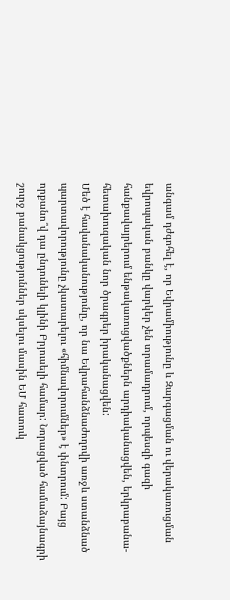անգամ դժգոհել է, որ Եվրամիությունը և Զարգացման ու վերակառուցման եվրոպական բանկը վարկեր չեն տրամադրում, որպեսզի գազի հանքավայրերում ենթակառուցվածքներն արդիականացվեն, երկրաբանա-հետախուզական նոր ծրագրեր իրականացվեն:
Մեծ է հավանականությունը, որ նա Եվրահանձնաժողովի առջև ստանձնած պարտավորությունը չկատարելու «հիմնավորումներ» է փնտրում: Բայց որքանո՞վ դա ընդունելի կլինի Բրյուսելի համար: Նորացված համաձայնագրի շուրջ բանակցություններ սկսելու մասին ԵՄ հատուկ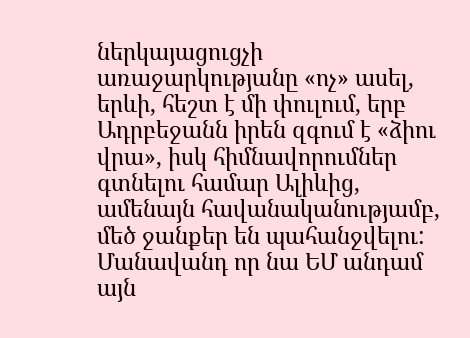ներկայացուցչի առաջարկությանը «ոչ» ասել, երևի, հեշտ է մի փուլում, երբ Ադրբեջանն իրեն զգում է «ձիու վրա», իսկ հիմնավորումներ գտնելու համար Ալիևից, ամենայն հավանականությամբ, մեծ ջանքեր են պահանջվելու: Մանավանդ որ նա ԵՄ անդամ այն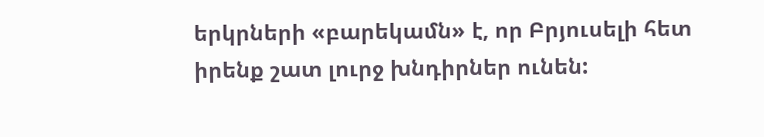երկրների «բարեկամն» է, որ Բրյուսելի հետ իրենք շատ լուրջ խնդիրներ ունեն: